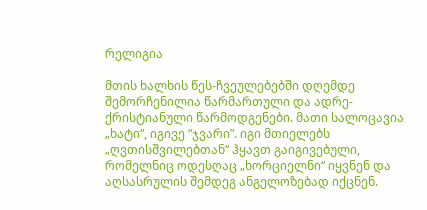რელიგია

მთის ხალხის წეს-ჩვეულებებში დღემდე შემორჩენილია წარმართული და ადრე- ქრისტიანული წარმოდგენები. მათი სალოცავია „ხატი“, იგივე “ჯვარი”. იგი მთიელებს „ღვთისშვილებთან“ ჰყავთ გაიგივებული, რომელნიც ოდესღაც „ხორციელნი“ იყვნენ და აღსასრულის შემდეგ ანგელოზებად იქცნენ.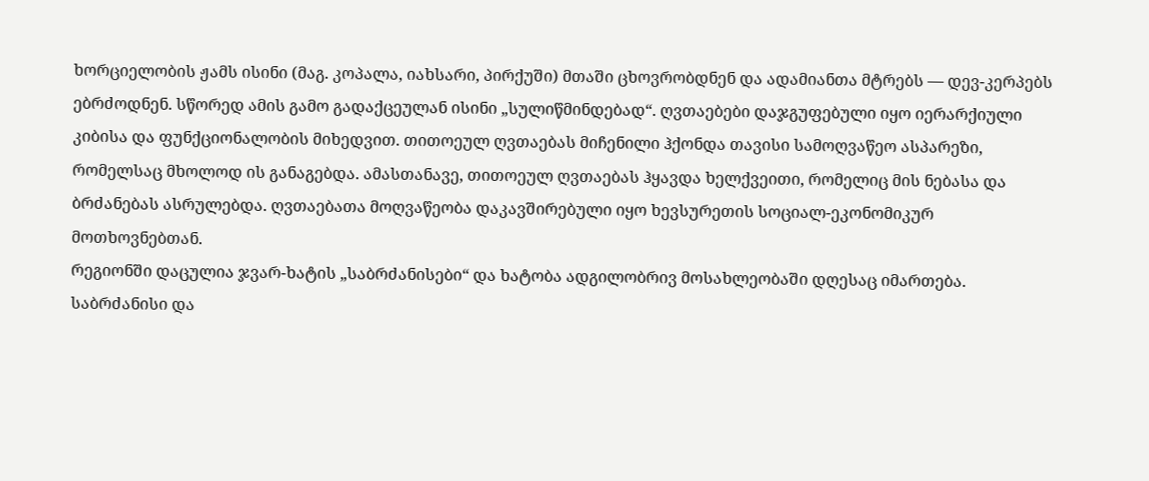ხორციელობის ჟამს ისინი (მაგ. კოპალა, იახსარი, პირქუში) მთაში ცხოვრობდნენ და ადამიანთა მტრებს — დევ-კერპებს ებრძოდნენ. სწორედ ამის გამო გადაქცეულან ისინი „სულიწმინდებად“. ღვთაებები დაჯგუფებული იყო იერარქიული კიბისა და ფუნქციონალობის მიხედვით. თითოეულ ღვთაებას მიჩენილი ჰქონდა თავისი სამოღვაწეო ასპარეზი, რომელსაც მხოლოდ ის განაგებდა. ამასთანავე, თითოეულ ღვთაებას ჰყავდა ხელქვეითი, რომელიც მის ნებასა და ბრძანებას ასრულებდა. ღვთაებათა მოღვაწეობა დაკავშირებული იყო ხევსურეთის სოციალ-ეკონომიკურ მოთხოვნებთან.
რეგიონში დაცულია ჯვარ-ხატის „საბრძანისები“ და ხატობა ადგილობრივ მოსახლეობაში დღესაც იმართება. საბრძანისი და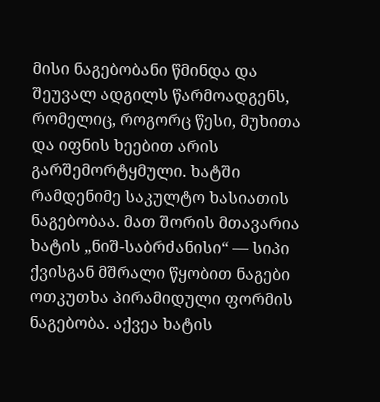მისი ნაგებობანი წმინდა და შეუვალ ადგილს წარმოადგენს, რომელიც, როგორც წესი, მუხითა და იფნის ხეებით არის გარშემორტყმული. ხატში რამდენიმე საკულტო ხასიათის ნაგებობაა. მათ შორის მთავარია ხატის „ნიშ-საბრძანისი“ — სიპი ქვისგან მშრალი წყობით ნაგები ოთკუთხა პირამიდული ფორმის ნაგებობა. აქვეა ხატის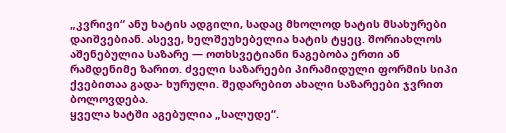„კვრივი“ ანუ ხატის ადგილი, სადაც მხოლოდ ხატის მსახურები დაიშვებიან. ასევე, ხელშეუხებელია ხატის ტყეც. შორიახლოს აშენებულია საზარე — ოთხსვეტიანი ნაგებობა ერთი ან რამდენიმე ზარით. ძველი საზარეები პირამიდული ფორმის სიპი ქვებითაა გადა- ხურული. შედარებით ახალი საზარეები ჯვრით ბოლოვდება.
ყველა ხატში აგებულია „სალუდე“.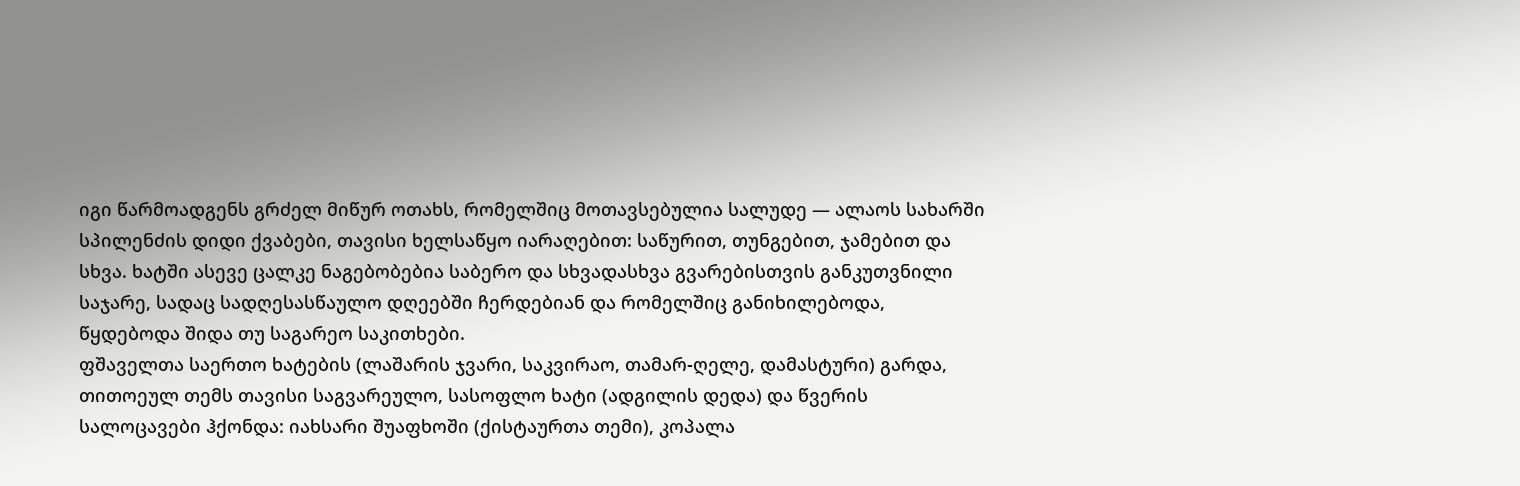იგი წარმოადგენს გრძელ მიწურ ოთახს, რომელშიც მოთავსებულია სალუდე — ალაოს სახარში სპილენძის დიდი ქვაბები, თავისი ხელსაწყო იარაღებით: საწურით, თუნგებით, ჯამებით და სხვა. ხატში ასევე ცალკე ნაგებობებია საბერო და სხვადასხვა გვარებისთვის განკუთვნილი საჯარე, სადაც სადღესასწაულო დღეებში ჩერდებიან და რომელშიც განიხილებოდა, წყდებოდა შიდა თუ საგარეო საკითხები.
ფშაველთა საერთო ხატების (ლაშარის ჯვარი, საკვირაო, თამარ-ღელე, დამასტური) გარდა, თითოეულ თემს თავისი საგვარეულო, სასოფლო ხატი (ადგილის დედა) და წვერის სალოცავები ჰქონდა: იახსარი შუაფხოში (ქისტაურთა თემი), კოპალა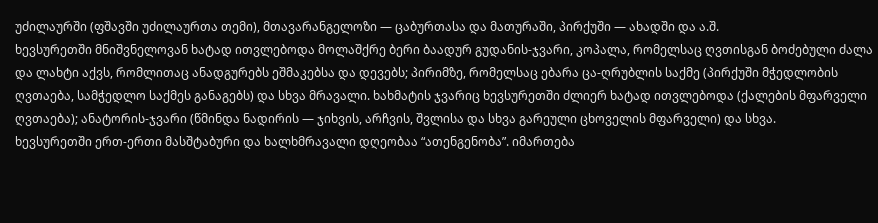უძილაურში (ფშავში უძილაურთა თემი), მთავარანგელოზი — ცაბურთასა და მათურაში, პირქუში — ახადში და ა.შ.
ხევსურეთში მნიშვნელოვან ხატად ითვლებოდა მოლაშქრე ბერი ბაადურ გუდანის-ჯვარი, კოპალა, რომელსაც ღვთისგან ბოძებული ძალა და ლახტი აქვს, რომლითაც ანადგურებს ეშმაკებსა და დევებს; პირიმზე, რომელსაც ებარა ცა-ღრუბლის საქმე (პირქუში მჭედლობის ღვთაება, სამჭედლო საქმეს განაგებს) და სხვა მრავალი. ხახმატის ჯვარიც ხევსურეთში ძლიერ ხატად ითვლებოდა (ქალების მფარველი ღვთაება); ანატორის-ჯვარი (წმინდა ნადირის — ჯიხვის, არჩვის, შვლისა და სხვა გარეული ცხოველის მფარველი) და სხვა.
ხევსურეთში ერთ-ერთი მასშტაბური და ხალხმრავალი დღეობაა “ათენგენობა”. იმართება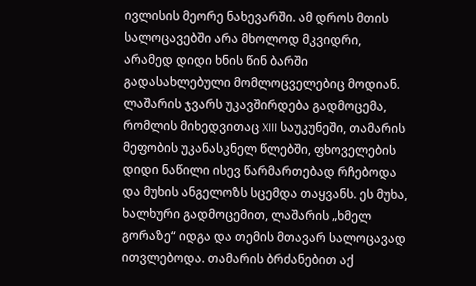ივლისის მეორე ნახევარში. ამ დროს მთის სალოცავებში არა მხოლოდ მკვიდრი, არამედ დიდი ხნის წინ ბარში გადასახლებული მომლოცველებიც მოდიან.
ლაშარის ჯვარს უკავშირდება გადმოცემა, რომლის მიხედვითაც XIII საუკუნეში, თამარის მეფობის უკანასკნელ წლებში, ფხოველების დიდი ნაწილი ისევ წარმართებად რჩებოდა და მუხის ანგელოზს სცემდა თაყვანს. ეს მუხა, ხალხური გადმოცემით, ლაშარის „ხმელ გორაზე“ იდგა და თემის მთავარ სალოცავად ითვლებოდა. თამარის ბრძანებით აქ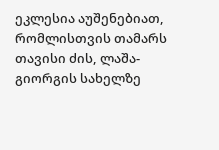ეკლესია აუშენებიათ, რომლისთვის თამარს თავისი ძის, ლაშა-გიორგის სახელზე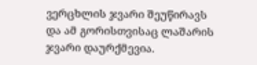ვერცხლის ჯვარი შეუწირავს და ამ გორისთვისაც ლაშარის ჯვარი დაურქმევია.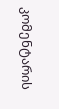კომენტარის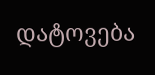დატოვება